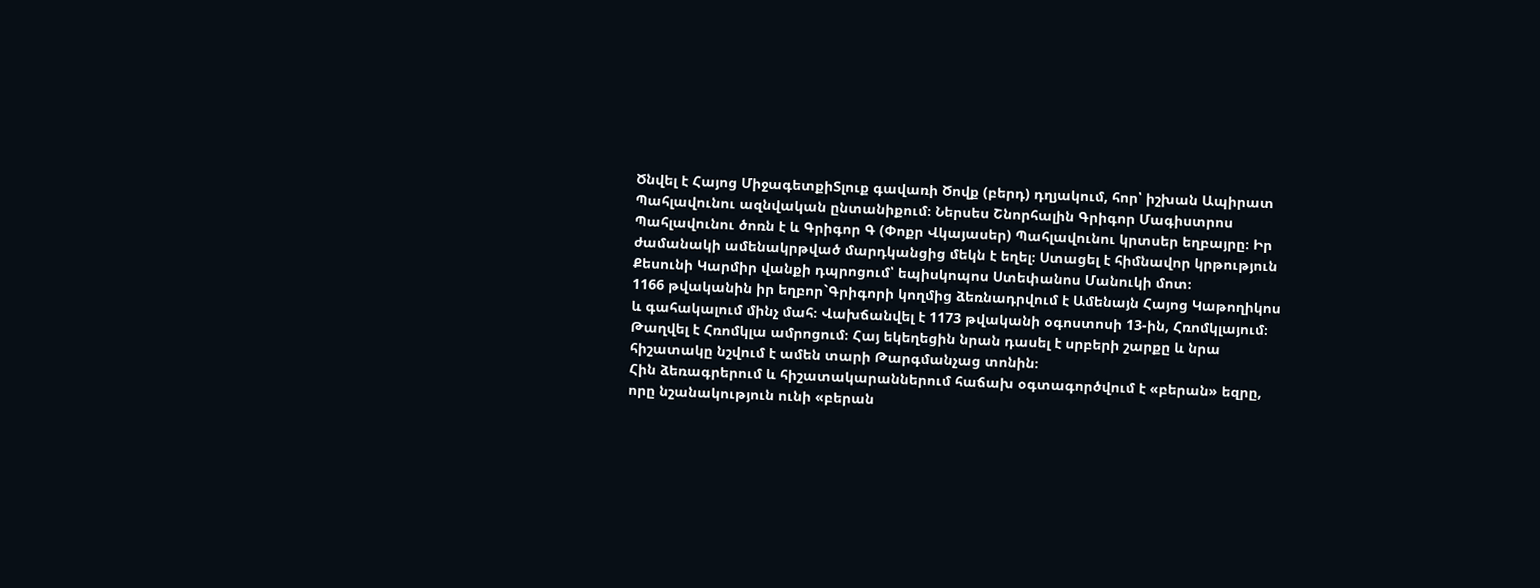Ծնվել է Հայոց ՄիջագետքիՏլուք գավառի Ծովք (բերդ) դղյակում, հոր՝ իշխան Ապիրատ Պահլավունու ազնվական ընտանիքում։ Ներսես Շնորհալին Գրիգոր Մագիստրոս Պահլավունու ծոռն է և Գրիգոր Գ (Փոքր Վկայասեր) Պահլավունու կրտսեր եղբայրը։ Իր ժամանակի ամենակրթված մարդկանցից մեկն է եղել։ Ստացել է հիմնավոր կրթություն Քեսունի Կարմիր վանքի դպրոցում՝ եպիսկոպոս Ստեփանոս Մանուկի մոտ։
1166 թվականին իր եղբոր`Գրիգորի կողմից ձեռնադրվում է Ամենայն Հայոց Կաթողիկոս և գահակալում մինչ մահ։ Վախճանվել է 1173 թվականի օգոստոսի 13-ին, Հռոմկլայում։ Թաղվել է Հռոմկլա ամրոցում։ Հայ եկեղեցին նրան դասել է սրբերի շարքը և նրա հիշատակը նշվում է ամեն տարի Թարգմանչաց տոնին։
Հին ձեռագրերում և հիշատակարաններում հաճախ օգտագործվում է «բերան» եզրը, որը նշանակություն ունի «բերան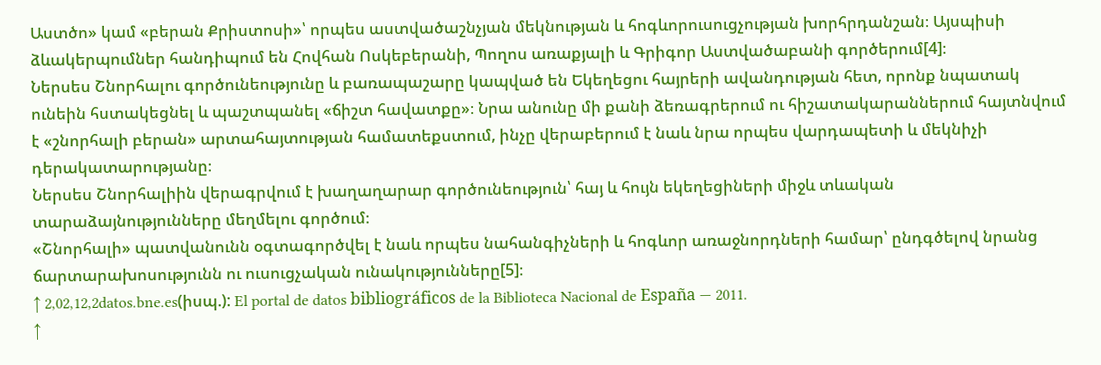Աստծո» կամ «բերան Քրիստոսի»՝ որպես աստվածաշնչյան մեկնության և հոգևորուսուցչության խորհրդանշան։ Այսպիսի ձևակերպումներ հանդիպում են Հովհան Ոսկեբերանի, Պողոս առաքյալի և Գրիգոր Աստվածաբանի գործերում[4]։
Ներսես Շնորհալու գործունեությունը և բառապաշարը կապված են Եկեղեցու հայրերի ավանդության հետ, որոնք նպատակ ունեին հստակեցնել և պաշտպանել «ճիշտ հավատքը»։ Նրա անունը մի քանի ձեռագրերում ու հիշատակարաններում հայտնվում է «շնորհալի բերան» արտահայտության համատեքստում, ինչը վերաբերում է նաև նրա որպես վարդապետի և մեկնիչի դերակատարությանը։
Ներսես Շնորհալիին վերագրվում է խաղաղարար գործունեություն՝ հայ և հույն եկեղեցիների միջև տևական տարաձայնությունները մեղմելու գործում։
«Շնորհալի» պատվանունն օգտագործվել է նաև որպես նահանգիչների և հոգևոր առաջնորդների համար՝ ընդգծելով նրանց ճարտարախոսությունն ու ուսուցչական ունակությունները[5]։
↑ 2,02,12,2datos.bne.es(իսպ.): El portal de datos bibliográficos de la Biblioteca Nacional de España — 2011.
↑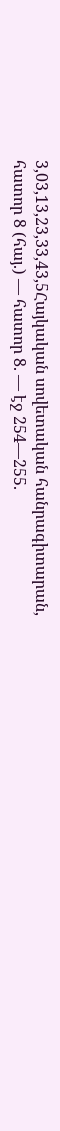3,03,13,23,33,43,5Հայկական սովետական հանրագիտարան, հատոր 8 (հայ.) — հատոր 8. — էջ 254—255.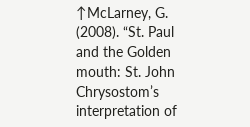↑McLarney, G. (2008). “St. Paul and the Golden mouth: St. John Chrysostom’s interpretation of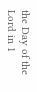the Day of the Lord in 1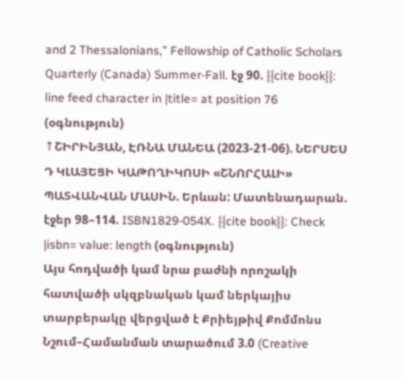and 2 Thessalonians,” Fellowship of Catholic Scholars Quarterly (Canada) Summer-Fall. էջ 90. {{cite book}}: line feed character in |title= at position 76 (օգնություն)
↑ՇԻՐԻՆՅԱՆ, ԷՌՆԱ ՄԱՆԵԱ (2023-21-06). ՆԵՐՍԵՍ Դ ԿԼԱՅԵՑԻ ԿԱԹՈՂԻԿՈՍԻ «ՇՆՈՐՀԱԼԻ» ՊԱՏՎԱՆՎԱՆ ՄԱՍԻՆ. Երևան: Մատենադարան. էջեր 98–114. ISBN1829-054X. {{cite book}}: Check |isbn= value: length (օգնություն)
Այս հոդվածի կամ նրա բաժնի որոշակի հատվածի սկզբնական կամ ներկայիս տարբերակը վերցված է Քրիեյթիվ Քոմմոնս Նշում–Համանման տարածում 3.0 (Creative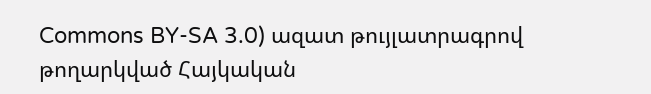Commons BY-SA 3.0) ազատ թույլատրագրով թողարկված Հայկական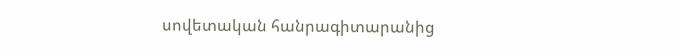սովետական հանրագիտարանից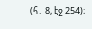(հ․ 8, էջ 254)։